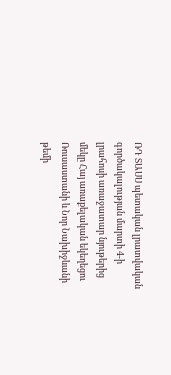ՌԴ ՏԱՍՍ պետական լրատվական գործակալության մարտի 4-ի լրահոսի առաջատար նյութերից մեկը Հայ առաքելական եկեղեցու Ռուսաստանի և Նոր Նախիջևանի թեմի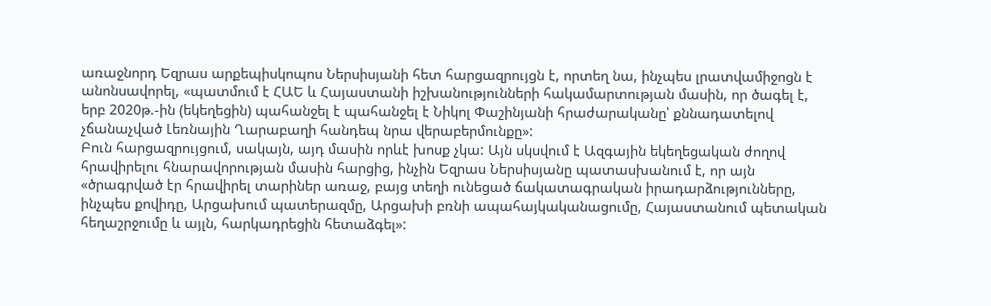առաջնորդ Եզրաս արքեպիսկոպոս Ներսիսյանի հետ հարցազրույցն է, որտեղ նա, ինչպես լրատվամիջոցն է անոնսավորել, «պատմում է ՀԱԵ և Հայաստանի իշխանությունների հակամարտության մասին, որ ծագել է, երբ 2020թ.-ին (եկեղեցին) պահանջել է պահանջել է Նիկոլ Փաշինյանի հրաժարականը՝ քննադատելով չճանաչված Լեռնային Ղարաբաղի հանդեպ նրա վերաբերմունքը»:
Բուն հարցազրույցում, սակայն, այդ մասին որևէ խոսք չկա: Այն սկսվում է Ազգային եկեղեցական ժողով հրավիրելու հնարավորության մասին հարցից, ինչին Եզրաս Ներսիսյանը պատասխանում է, որ այն «ծրագրված էր հրավիրել տարիներ առաջ, բայց տեղի ունեցած ճակատագրական իրադարձությունները, ինչպես քովիդը, Արցախում պատերազմը, Արցախի բռնի ապահայկականացումը, Հայաստանում պետական հեղաշրջումը և այլն, հարկադրեցին հետաձգել»: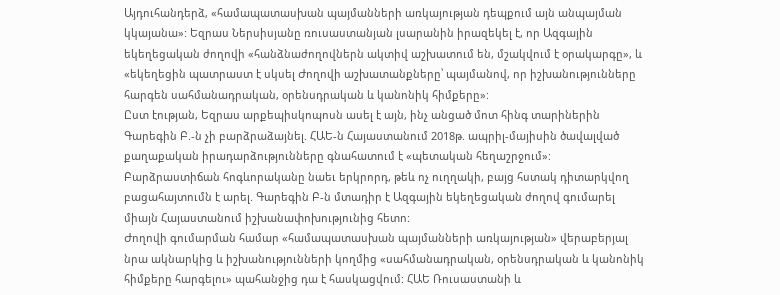Այդուհանդերձ, «համապատասխան պայմանների առկայության դեպքում այն անպայման կկայանա»: Եզրաս Ներսիսյանը ռուսաստանյան լսարանին իրազեկել է, որ Ազգային եկեղեցական ժողովի «հանձնաժողովներն ակտիվ աշխատում են, մշակվում է օրակարգը», և «եկեղեցին պատրաստ է սկսել Ժողովի աշխատանքները՝ պայմանով, որ իշխանությունները հարգեն սահմանադրական, օրենսդրական և կանոնիկ հիմքերը»:
Ըստ էության, Եզրաս արքեպիսկոպոսն ասել է այն, ինչ անցած մոտ հինգ տարիներին Գարեգին Բ.-ն չի բարձրաձայնել. ՀԱԵ-ն Հայաստանում 2018թ. ապրիլ-մայիսին ծավալված քաղաքական իրադարձությունները գնահատում է «պետական հեղաշրջում»: Բարձրաստիճան հոգևորականը նաեւ երկրորդ, թեև ոչ ուղղակի, բայց հստակ դիտարկվող բացահայտումն է արել. Գարեգին Բ-ն մտադիր է Ազգային եկեղեցական ժողով գումարել միայն Հայաստանում իշխանափոխությունից հետո:
Ժողովի գումարման համար «համապատասխան պայմանների առկայության» վերաբերյալ նրա ակնարկից և իշխանությունների կողմից «սահմանադրական, օրենսդրական և կանոնիկ հիմքերը հարգելու» պահանջից դա է հասկացվում: ՀԱԵ Ռուսաստանի և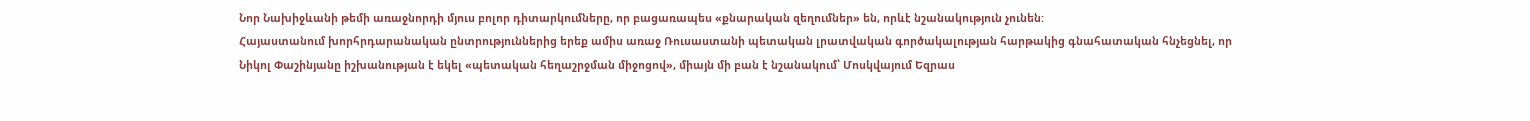Նոր Նախիջևանի թեմի առաջնորդի մյուս բոլոր դիտարկումները, որ բացառապես «քնարական զեղումներ» են, որևէ նշանակություն չունեն:
Հայաստանում խորհրդարանական ընտրություններից երեք ամիս առաջ Ռուսաստանի պետական լրատվական գործակալության հարթակից գնահատական հնչեցնել, որ Նիկոլ Փաշինյանը իշխանության է եկել «պետական հեղաշրջման միջոցով», միայն մի բան է նշանակում՝ Մոսկվայում Եզրաս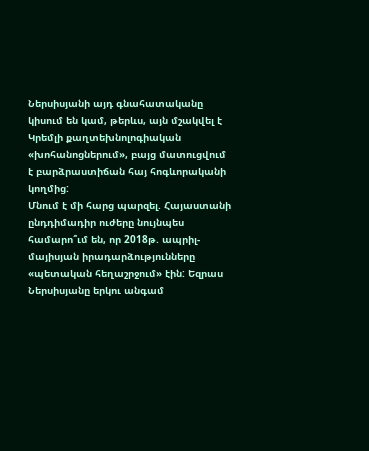Ներսիսյանի այդ գնահատականը կիսում են կամ, թերևս, այն մշակվել է Կրեմլի քաղտեխնոլոգիական «խոհանոցներում», բայց մատուցվում է բարձրաստիճան հայ հոգևորականի կողմից:
Մնում է մի հարց պարզել. Հայաստանի ընդդիմադիր ուժերը նույնպես համարո՞ւմ են, որ 2018թ. ապրիլ-մայիսյան իրադարձությունները «պետական հեղաշրջում» էին: Եզրաս Ներսիսյանը երկու անգամ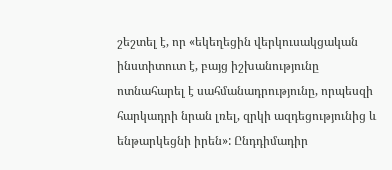շեշտել է, որ «եկեղեցին վերկուսակցական ինստիտուտ է, բայց իշխանությունը ոտնահարել է սահմանադրությունը, որպեսզի հարկադրի նրան լռել, զրկի ազդեցությունից և ենթարկեցնի իրեն»: Ընդդիմադիր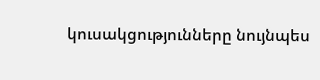կուսակցությունները նույնպես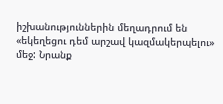իշխանություններին մեղադրում են «եկեղեցու դեմ արշավ կազմակերպելու» մեջ: Նրանք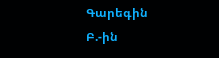Գարեգին Բ.-ին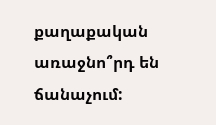քաղաքական առաջնո՞րդ են ճանաչում: